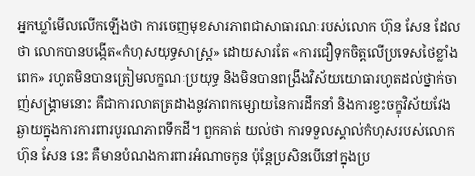អ្នកឃ្លាំមើលលើកឡើងថា ការចេញមុខសារភាពជាសាធារណៈរបស់លោក ហ៊ុន សែន ដែលថា លោកបានបង្កើត«កំហុសយុទ្ធសាស្ត្រ» ដោយសារតែ «ការជឿទុកចិត្តលើប្រទេសថៃខ្លាំងពេក» រហូតមិនបានត្រៀមលក្ខណៈប្រយុទ្ធ និងមិនបានពង្រឹងវិស័យយោធារហូតដល់ថ្នាក់ចាញ់សង្គ្រាមនោះ គឺជាការលាតត្រដាងនូវភាពកម្សោយនៃការដឹកនាំ និងការខ្វះចក្ខុវិស័យវែងឆ្ងាយក្នុងការការពារបូរណភាពទឹកដី។ ពួកគាត់ យល់ថា ការទទួលស្គាល់កំហុសរបស់លោក ហ៊ុន សែន នេះ គឺមានបំណងការពារអំណាចកូន ប៉ុន្តែប្រសិនបើនៅក្នុងប្រ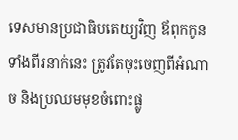ទេសមានប្រជាធិបតេយ្យវិញ ឪពុកកូនទាំងពីរនាក់នេះ ត្រូវតែចុះចេញពីអំណាច និងប្រឈមមុខចំពោះផ្លូ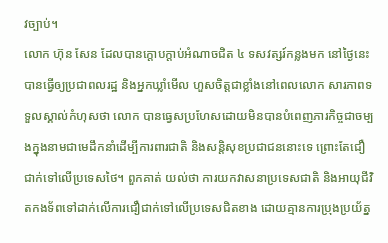វច្បាប់។
លោក ហ៊ុន សែន ដែលបានក្តោបក្តាប់អំណាចជិត ៤ ទសវត្សរ៍កន្លងមក នៅថ្ងៃនេះ បានធ្វើឲ្យប្រជាពលរដ្ឋ និងអ្នកឃ្លាំមើល ហួសចិត្តជាខ្លាំងនៅពេលលោក សារភាពទទួលស្គាល់កំហុសថា លោក បានធ្វេសប្រហែសដោយមិនបានបំពេញភារកិច្ចជាចម្បងក្នុងនាមជាមេដឹកនាំដើម្បីការពារជាតិ និងសន្តិសុខប្រជាជននោះទេ ព្រោះតែជឿជាក់ទៅលើប្រទេសថៃ។ ពួកគាត់ យល់ថា ការយកវាសនាប្រទេសជាតិ និងអាយុជីវិតកងទ័ពទៅដាក់លើការជឿជាក់ទៅលើប្រទេសជិតខាង ដោយគ្មានការប្រុងប្រយ័ត្ន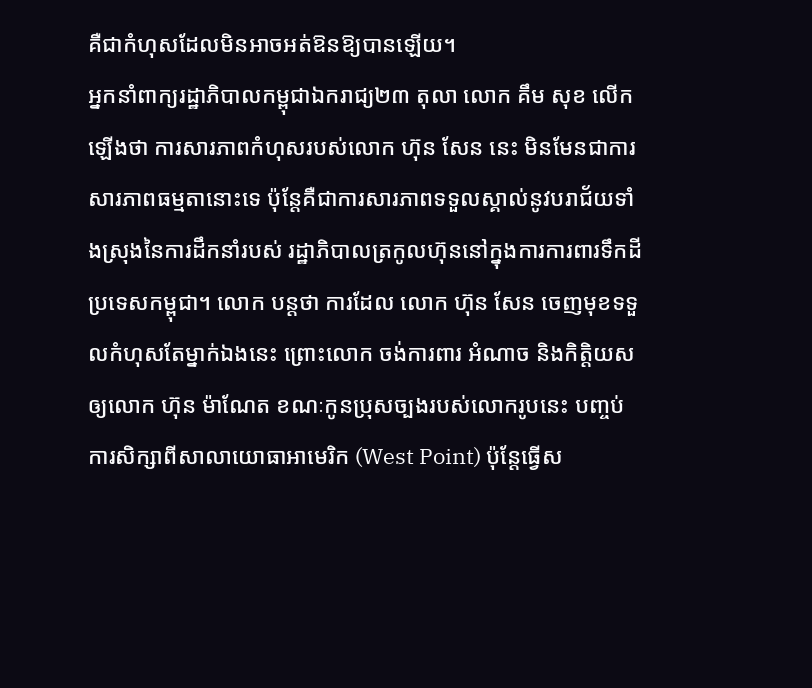គឺជាកំហុសដែលមិនអាចអត់ឱនឱ្យបានឡើយ។
អ្នកនាំពាក្យរដ្ឋាភិបាលកម្ពុជាឯករាជ្យ២៣ តុលា លោក គឹម សុខ លើកឡើងថា ការសារភាពកំហុសរបស់លោក ហ៊ុន សែន នេះ មិនមែនជាការសារភាពធម្មតានោះទេ ប៉ុន្តែគឺជាការសារភាពទទួលស្គាល់នូវបរាជ័យទាំងស្រុងនៃការដឹកនាំរបស់ រដ្ឋាភិបាលត្រកូលហ៊ុននៅក្នុងការការពារទឹកដីប្រទេសកម្ពុជា។ លោក បន្តថា ការដែល លោក ហ៊ុន សែន ចេញមុខទទួលកំហុសតែម្នាក់ឯងនេះ ព្រោះលោក ចង់ការពារ អំណាច និងកិត្តិយសឲ្យលោក ហ៊ុន ម៉ាណែត ខណៈកូនប្រុសច្បងរបស់លោករូបនេះ បញ្ចប់ការសិក្សាពីសាលាយោធាអាមេរិក (West Point) ប៉ុន្តែធ្វើស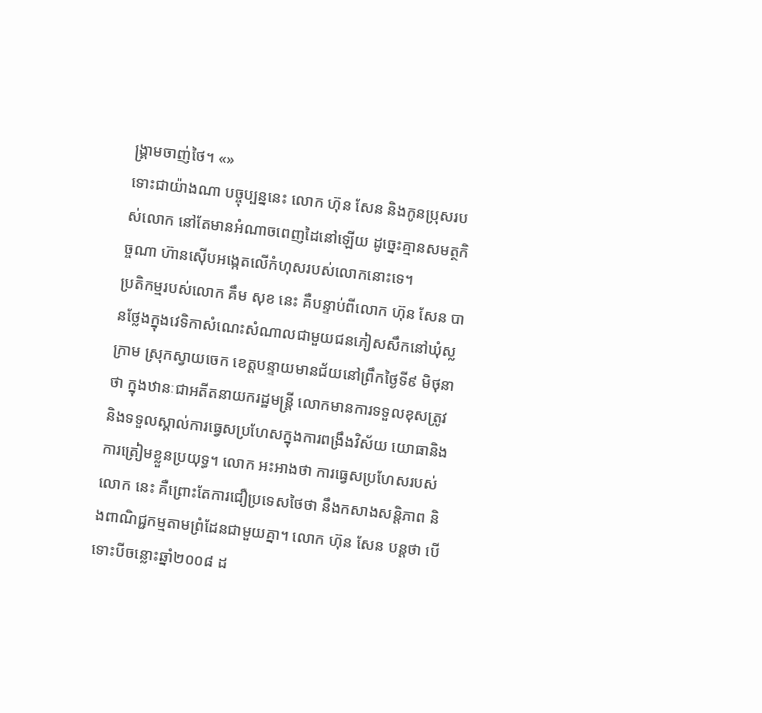ង្គ្រាមចាញ់ថៃ។ «»
ទោះជាយ៉ាងណា បច្ចុប្បន្ននេះ លោក ហ៊ុន សែន និងកូនប្រុសរបស់លោក នៅតែមានអំណាចពេញដៃនៅឡើយ ដូច្នេះគ្មានសមត្ថកិច្ចណា ហ៊ានស៊ើបអង្កេតលើកំហុសរបស់លោកនោះទេ។
ប្រតិកម្មរបស់លោក គឹម សុខ នេះ គឺបន្ទាប់ពីលោក ហ៊ុន សែន បានថ្លែងក្នុងវេទិកាសំណេះសំណាលជាមួយជនភៀសសឹកនៅឃុំស្លក្រាម ស្រុកស្វាយចេក ខេត្តបន្ទាយមានជ័យនៅព្រឹកថ្ងៃទី៩ មិថុនាថា ក្នុងឋានៈជាអតីតនាយករដ្ឋមន្ត្រី លោកមានការទទួលខុសត្រូវ និងទទួលស្គាល់ការធ្វេសប្រហែសក្នុងការពង្រឹងវិស័យ យោធានិងការត្រៀមខ្លួនប្រយុទ្ធ។ លោក អះអាងថា ការធ្វេសប្រហែសរបស់លោក នេះ គឺព្រោះតែការជឿប្រទេសថៃថា នឹងកសាងសន្តិភាព និងពាណិជ្ជកម្មតាមព្រំដែនជាមួយគ្នា។ លោក ហ៊ុន សែន បន្តថា បើទោះបីចន្លោះឆ្នាំ២០០៨ ដ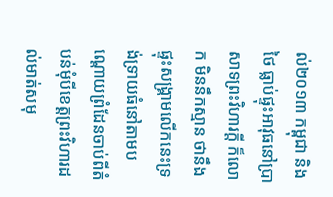ល់២០១៣ កម្ពុជា និងថៃ ធ្លាប់ផ្ទុះអាវុធនៅប្រាសាទព្រះវិហារក្តី ក៏លោក មិននឹកស្មាន ថានឹងផ្ទុះសង្គ្រាមលើកនេះទ្រង់ទ្រាយធំនៅតាមបណ្តោយព្រំដែនចាប់ពីតំបន់មុំបីខេត្តព្រះវិហារដល់មាត់សមុ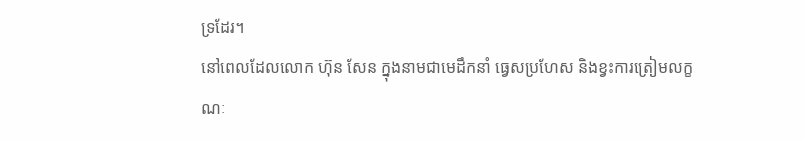ទ្រដែរ។
នៅពេលដែលលោក ហ៊ុន សែន ក្នុងនាមជាមេដឹកនាំ ធ្វេសប្រហែស និងខ្វះការត្រៀមលក្ខណៈ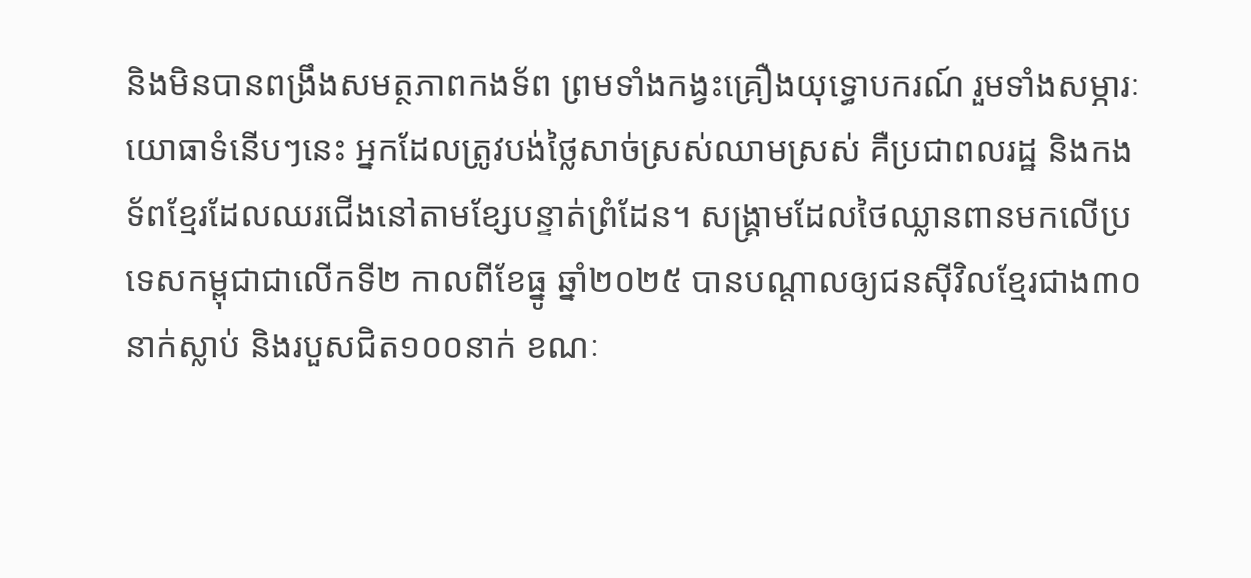និងមិនបានពង្រឹងសមត្ថភាពកងទ័ព ព្រមទាំងកង្វះគ្រឿងយុទ្ធោបករណ៍ រួមទាំងសម្ភារៈយោធាទំនើបៗនេះ អ្នកដែលត្រូវបង់ថ្លៃសាច់ស្រស់ឈាមស្រស់ គឺប្រជាពលរដ្ឋ និងកងទ័ពខ្មែរដែលឈរជើងនៅតាមខ្សែបន្ទាត់ព្រំដែន។ សង្គ្រាមដែលថៃឈ្លានពានមកលើប្រទេសកម្ពុជាជាលើកទី២ កាលពីខែធ្នូ ឆ្នាំ២០២៥ បានបណ្តាលឲ្យជនស៊ីវិលខ្មែរជាង៣០នាក់ស្លាប់ និងរបួសជិត១០០នាក់ ខណៈ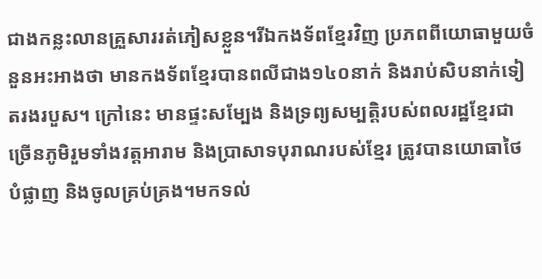ជាងកន្លះលានគ្រួសាររត់ភៀសខ្លួន។រីឯកងទ័ពខ្មែរវិញ ប្រភពពីយោធាមួយចំនួនអះអាងថា មានកងទ័ពខ្មែរបានពលីជាង១៤០នាក់ និងរាប់សិបនាក់ទៀតរងរបួស។ ក្រៅនេះ មានផ្ទះសម្បែង និងទ្រព្យសម្បត្តិរបស់ពលរដ្ឋខ្មែរជាច្រើនភូមិរួមទាំងវត្តអារាម និងប្រាសាទបុរាណរបស់ខ្មែរ ត្រូវបានយោធាថៃ បំផ្លាញ និងចូលគ្រប់គ្រង។មកទល់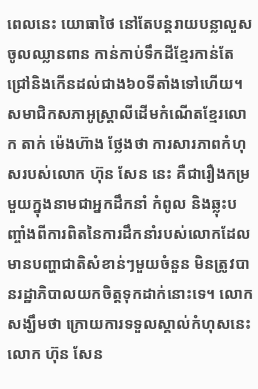ពេលនេះ យោធាថៃ នៅតែបន្តរាយបន្លាលួសចូលឈ្លានពាន កាន់កាប់ទឹកដីខ្មែរកាន់តែជ្រៅនិងកើនដល់ជាង៦០ទីតាំងទៅហើយ។
សមាជិកសភាអូស្ត្រាលីដើមកំណើតខ្មែរលោក តាក់ ម៉េងហ៊ាង ថ្លែងថា ការសារភាពកំហុសរបស់លោក ហ៊ុន សែន នេះ គឺជារឿងកម្រមួយក្នុងនាមជាអ្នកដឹកនាំ កំពូល និងឆ្លុះបញ្ចាំងពីការពិតនៃការដឹកនាំរបស់លោកដែលមានបញ្ហាជាតិសំខាន់ៗមួយចំនួន មិនត្រូវបានរដ្ឋាភិបាលយកចិត្តទុកដាក់នោះទេ។ លោក សង្ឃឹមថា ក្រោយការទទួលស្គាល់កំហុសនេះ លោក ហ៊ុន សែន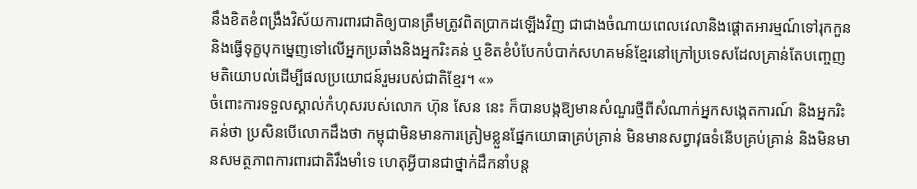នឹងខិតខំពង្រឹងវិស័យការពារជាតិឲ្យបានត្រឹមត្រូវពិតប្រាកដឡើងវិញ ជាជាងចំណាយពេលវេលានិងផ្ដោតអារម្មណ៍ទៅរុកកួន និងធ្វើទុក្ខបុកម្នេញទៅលើអ្នកប្រឆាំងនិងអ្នករិះគន់ ឬខិតខំបំបែកបំបាក់សហគមន៍ខ្មែរនៅក្រៅប្រទេសដែលគ្រាន់តែបញ្ចេញមតិយោបល់ដើម្បីផលប្រយោជន៍រួមរបស់ជាតិខ្មែរ។ «»
ចំពោះការទទួលស្គាល់កំហុសរបស់លោក ហ៊ុន សែន នេះ ក៏បានបង្កឱ្យមានសំណួរថ្មីពីសំណាក់អ្នកសង្កេតការណ៍ និងអ្នករិះគន់ថា ប្រសិនបើលោកដឹងថា កម្ពុជាមិនមានការត្រៀមខ្លួនផ្នែកយោធាគ្រប់គ្រាន់ មិនមានសព្វាវុធទំនើបគ្រប់គ្រាន់ និងមិនមានសមត្ថភាពការពារជាតិរឹងមាំទេ ហេតុអ្វីបានជាថ្នាក់ដឹកនាំបន្ត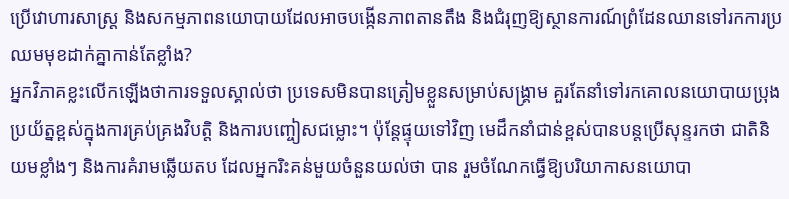ប្រើវោហារសាស្ត្រ និងសកម្មភាពនយោបាយដែលអាចបង្កើនភាពតានតឹង និងជំរុញឱ្យស្ថានការណ៍ព្រំដែនឈានទៅរកការប្រឈមមុខដាក់គ្នាកាន់តែខ្លាំង?
អ្នកវិភាគខ្លះលើកឡើងថាការទទួលស្គាល់ថា ប្រទេសមិនបានត្រៀមខ្លួនសម្រាប់សង្គ្រាម គួរតែនាំទៅរកគោលនយោបាយប្រុងប្រយ័ត្នខ្ពស់ក្នុងការគ្រប់គ្រងវិបត្តិ និងការបញ្ចៀសជម្លោះ។ ប៉ុន្តែផ្ទុយទៅវិញ មេដឹកនាំជាន់ខ្ពស់បានបន្តប្រើសុន្ទរកថា ជាតិនិយមខ្លាំងៗ និងការគំរាមឆ្លើយតប ដែលអ្នករិះគន់មួយចំនួនយល់ថា បាន រួមចំណែកធ្វើឱ្យបរិយាកាសនយោបា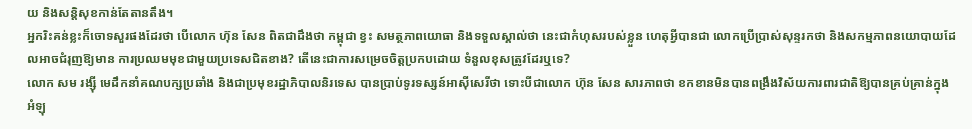យ និងសន្តិសុខកាន់តែតានតឹង។
អ្នករិះគន់ខ្លះក៏ចោទសួរផងដែរថា បើលោក ហ៊ុន សែន ពិតជាដឹងថា កម្ពុជា ខ្វះ សមត្ថភាពយោធា និងទទួលស្គាល់ថា នេះជាកំហុសរបស់ខ្លួន ហេតុអ្វីបានជា លោកប្រើប្រាស់សុន្ទរកថា និងសកម្មភាពនយោបាយដែលអាចជំរុញឱ្យមាន ការប្រឈមមុខជាមួយប្រទេសជិតខាង? តើនេះជាការសម្រេចចិត្តប្រកបដោយ ទំនួលខុសត្រូវដែរឬទេ?
លោក សម រង្ស៊ី មេដឹកនាំគណបក្សប្រឆាំង និងជាប្រមុខរដ្ឋាភិបាលនិរទេស បានប្រាប់ទូរទស្សន៍អាស៊ីសេរីថា ទោះបីជាលោក ហ៊ុន សែន សារភាពថា ខកខានមិនបានពង្រឹងវិស័យការពារជាតិឱ្យបានគ្រប់គ្រាន់ក្នុងអំឡុ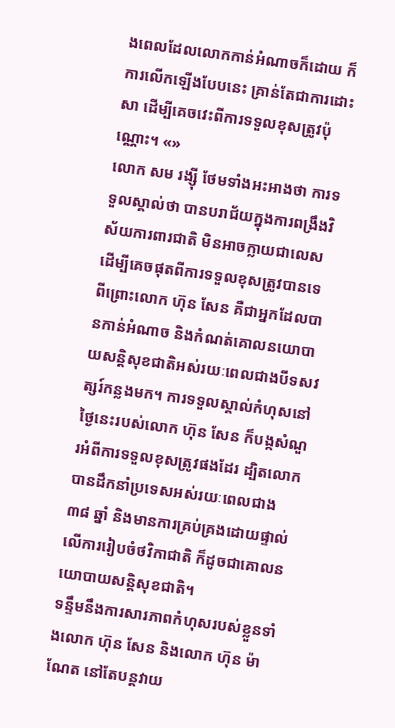ងពេលដែលលោកកាន់អំណាចក៏ដោយ ក៏ការលើកឡើងបែបនេះ គ្រាន់តែជាការដោះសា ដើម្បីគេចវេះពីការទទួលខុសត្រូវប៉ុណ្ណោះ។ «»
លោក សម រង្ស៊ី ថែមទាំងអះអាងថា ការទទួលស្គាល់ថា បានបរាជ័យក្នុងការពង្រឹងវិស័យការពារជាតិ មិនអាចក្លាយជាលេសដើម្បីគេចផុតពីការទទួលខុសត្រូវបានទេ ពីព្រោះលោក ហ៊ុន សែន គឺជាអ្នកដែលបានកាន់អំណាច និងកំណត់គោលនយោបាយសន្តិសុខជាតិអស់រយៈពេលជាងបីទសវត្សរ៍កន្លងមក។ ការទទួលស្គាល់កំហុសនៅថ្ងៃនេះរបស់លោក ហ៊ុន សែន ក៏បង្កសំណួរអំពីការទទួលខុសត្រូវផងដែរ ដ្បិតលោកបានដឹកនាំប្រទេសអស់រយៈពេលជាង ៣៨ ឆ្នាំ និងមានការគ្រប់គ្រងដោយផ្ទាល់លើការរៀបចំថវិកាជាតិ ក៏ដូចជាគោលនយោបាយសន្តិសុខជាតិ។
ទន្ទឹមនឹងការសារភាពកំហុសរបស់ខ្លួនទាំងលោក ហ៊ុន សែន និងលោក ហ៊ុន ម៉ាណែត នៅតែបន្តវាយ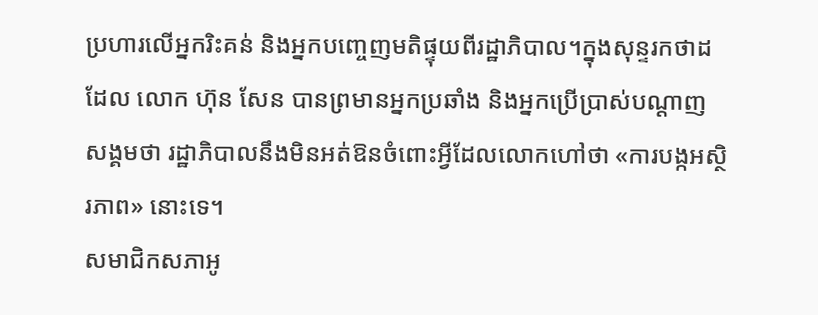ប្រហារលើអ្នករិះគន់ និងអ្នកបញ្ចេញមតិផ្ទុយពីរដ្ឋាភិបាល។ក្នុងសុន្ទរកថាដដែល លោក ហ៊ុន សែន បានព្រមានអ្នកប្រឆាំង និងអ្នកប្រើប្រាស់បណ្ដាញសង្គមថា រដ្ឋាភិបាលនឹងមិនអត់ឱនចំពោះអ្វីដែលលោកហៅថា «ការបង្កអស្ថិរភាព» នោះទេ។
សមាជិកសភាអូ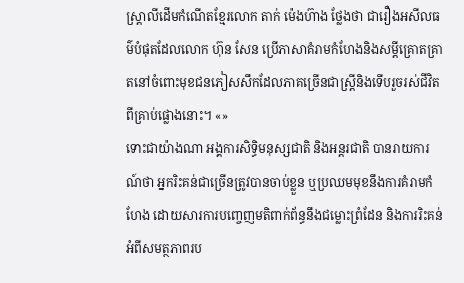ស្ត្រាលីដើមកំណើតខ្មែរលោក តាក់ ម៉េងហ៊ាង ថ្លែងថា ជារឿងអសីលធម៌បំផុតដែលលោក ហ៊ុន សែន ប្រើភាសាគំរាមកំហែងនិងសម្ដីគ្រោតគ្រាតនៅចំពោះមុខជនភៀសសឹកដែលភាគច្រើនជាស្ត្រីនិងទើបរួចរស់ជីវិតពីគ្រាប់ផ្លោងនោះ។ «»
ទោះជាយ៉ាងណា អង្គការសិទ្ធិមនុស្សជាតិ និងអន្តរជាតិ បានរាយការណ៍ថា អ្នករិះគន់ជាច្រើនត្រូវបានចាប់ខ្លួន ឬប្រឈមមុខនឹងការគំរាមកំហែង ដោយសារការបញ្ចេញមតិពាក់ព័ន្ធនឹងជម្លោះព្រំដែន និងការរិះគន់អំពីសមត្ថភាពរប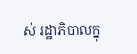ស់ រដ្ឋាភិបាលក្នុ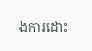ងការដោះ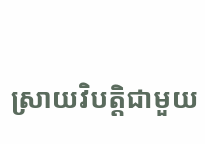ស្រាយវិបត្តិជាមួយ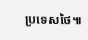ប្រទេសថៃ៕